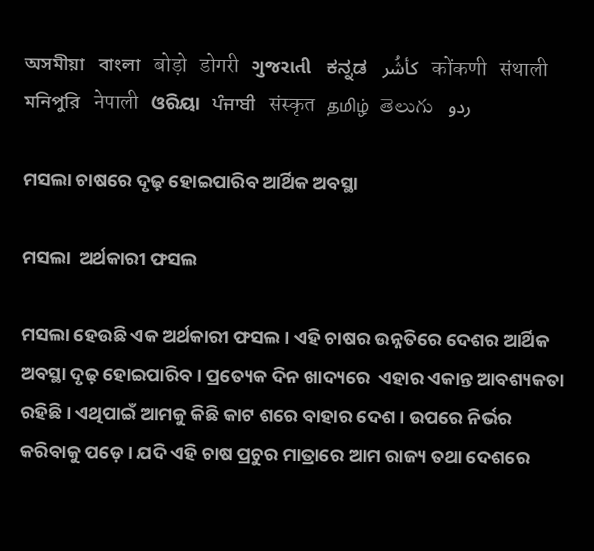অসমীয়া   বাংলা   बोड़ो   डोगरी   ગુજરાતી   ಕನ್ನಡ   كأشُر   कोंकणी   संथाली   মনিপুরি   नेपाली   ଓରିୟା   ਪੰਜਾਬੀ   संस्कृत   தமிழ்  తెలుగు   ردو

ମସଲା ଚାଷରେ ଦୃଢ଼ ହୋଇପାରିବ ଆର୍ଥିକ ଅବସ୍ଥା

ମସଲା  ଅର୍ଥକାରୀ ଫସଲ

ମସଲା ହେଉଛି ଏକ ଅର୍ଥକାରୀ ଫସଲ । ଏହି ଚାଷର ଉନ୍ନତିରେ ଦେଶର ଆର୍ଥିକ ଅବସ୍ଥା ଦୃଢ଼ ହୋଇପାରିବ । ପ୍ରତ୍ୟେକ ଦିନ ଖାଦ୍ୟରେ  ଏହାର ଏକାନ୍ତ ଆବଶ୍ୟକତା ରହିଛି । ଏଥିପାଇଁ ଆମକୁ କିଛି କାଟ ଶରେ ବାହାର ଦେଶ। ଉପରେ ନିର୍ଭର କରିବାକୁ ପଡ଼େ । ଯଦି ଏହି ଚାଷ ପ୍ରଚୁର ମାତ୍ରାରେ ଆମ ରାଜ୍ୟ ତଥା ଦେଶରେ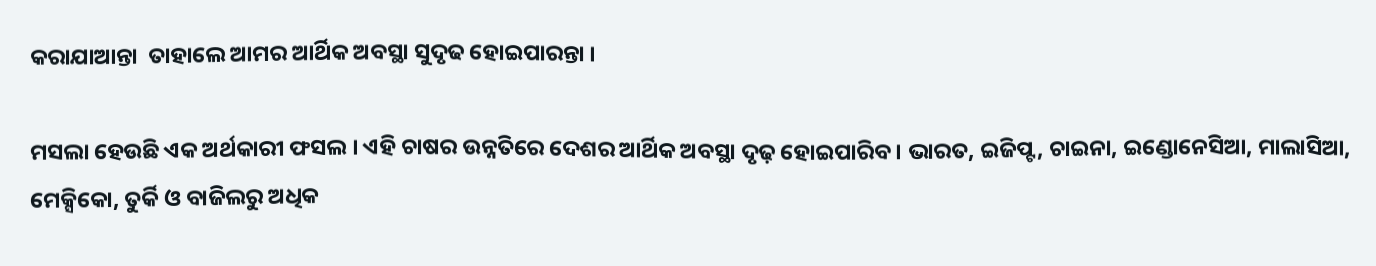କରାଯାଆନ୍ତା  ତାହାଲେ ଆମର ଆର୍ଥିକ ଅବସ୍ଥା ସୁଦୃଢ ହୋଇପାରନ୍ତା ।

ମସଲା ହେଉଛି ଏକ ଅର୍ଥକାରୀ ଫସଲ । ଏହି ଚାଷର ଉନ୍ନତିରେ ଦେଶର ଆର୍ଥିକ ଅବସ୍ଥା ଦୃଢ଼ ହୋଇପାରିବ । ଭାରତ, ଇଜିପ୍ଟ, ଚାଇନା, ଇଣ୍ଡୋନେସିଆ, ମାଲାସିଆ, ମେକ୍ସିକୋ, ତୁର୍କି ଓ ବାଜିଲରୁ ଅଧିକ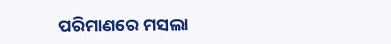ପରିମାଣରେ ମସଲା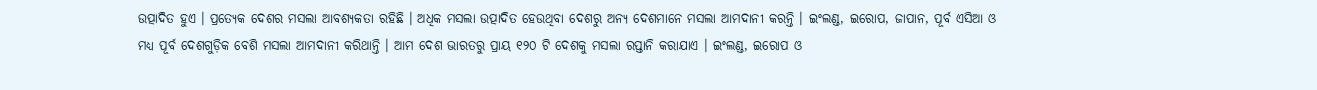ଉତ୍ପାଦିତ ହୁଏ । ପ୍ରତ୍ୟେକ ଦେଶର ମସଲା ଆବଶ୍ୟକତା ରହିଛି । ଅଧିକ ମସଲା ଉତ୍ପାଦିତ ହେଉଥିବା ଦେଶରୁ ଅନ୍ୟ ଦେଶମାନେ ମସଲା ଆମଦାନୀ କରନ୍ତି । ଇଂଲଣ୍ଡ, ଇରୋପ, ଜାପାନ, ପୂର୍ବ ଏସିଆ ଓ ମଧ୍ୟ ପୂର୍ବ ଦେଶଗୁଡ଼ିକ ବେଶି ମସଲା ଆମଦାନୀ କରିଥାନ୍ତି । ଆମ ଦେଶ ଭାରତରୁ ପ୍ରାୟ ୧୨୦ ଟି ଦେଶକୁ ମସଲା ରପ୍ତାନି କରାଯାଏ । ଇଂଲଣ୍ଡ, ଇରୋପ ଓ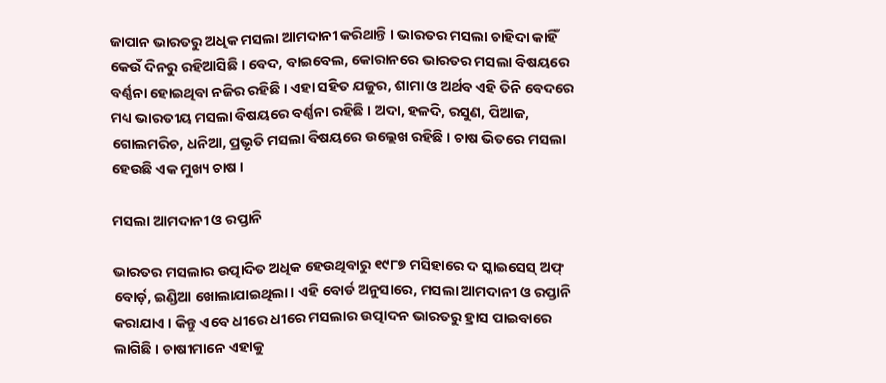ଜାପାନ ଭାରତରୁ ଅଧିକ ମସଲା ଆମଦାନୀ କରିଥାନ୍ତି । ଭାରତର ମସଲା ଚାହିଦା କାହିଁ କେଉଁ ଦିନରୁ ରହିଆସିଛି । ବେଦ, ବାଇବେଲ, କୋରାନରେ ଭାରତର ମସଲା ବିଷୟରେ ବର୍ଣ୍ଣନା ହୋଇଥିବା ନଜିର ରହିଛି । ଏହା ସହିତ ଯଜୁର, ଶାମା ଓ ଅର୍ଥବ ଏହି ତିନି ବେଦରେ ମଧ୍ୟ ଭାରତୀୟ ମସଲା ବିଷୟରେ ବର୍ଣ୍ଣନା ରହିଛି । ଅଦା, ହଳଦି, ରସୁଣ, ପିଆଜ, ଗୋଲମରିଚ, ଧନିଆ, ପ୍ରଭୃତି ମସଲା ବିଷୟରେ ଉଲ୍ଲେଖ ରହିଛି । ଚାଷ ଭିତରେ ମସଲା ହେଉଛି ଏକ ମୁଖ୍ୟ ଚାଷ ।

ମସଲା ଆମଦାନୀ ଓ ରପ୍ତାନି

ଭାରତର ମସଲାର ଉତ୍ପାଦିତ ଅଧିକ ହେଉଥିବାରୁ ୧୯୮୭ ମସିହାରେ ଦ ସ୍କାଇସେସ୍ ଅଫ୍ ବୋର୍ଡ଼, ଇଣ୍ଡିଆ ଖୋଲାଯାଇଥିଲା। ଏହି ବୋର୍ଡ ଅନୁସାରେ, ମସଲା ଆମଦାନୀ ଓ ରପ୍ତାନି କରାଯାଏ । କିନ୍ତୁ ଏବେ ଧୀରେ ଧୀରେ ମସଲାର ଉତ୍ପାଦନ ଭାରତରୁ ହ୍ରାସ ପାଇବାରେ ଲାଗିଛି । ଚାଷୀମାନେ ଏହାକୁ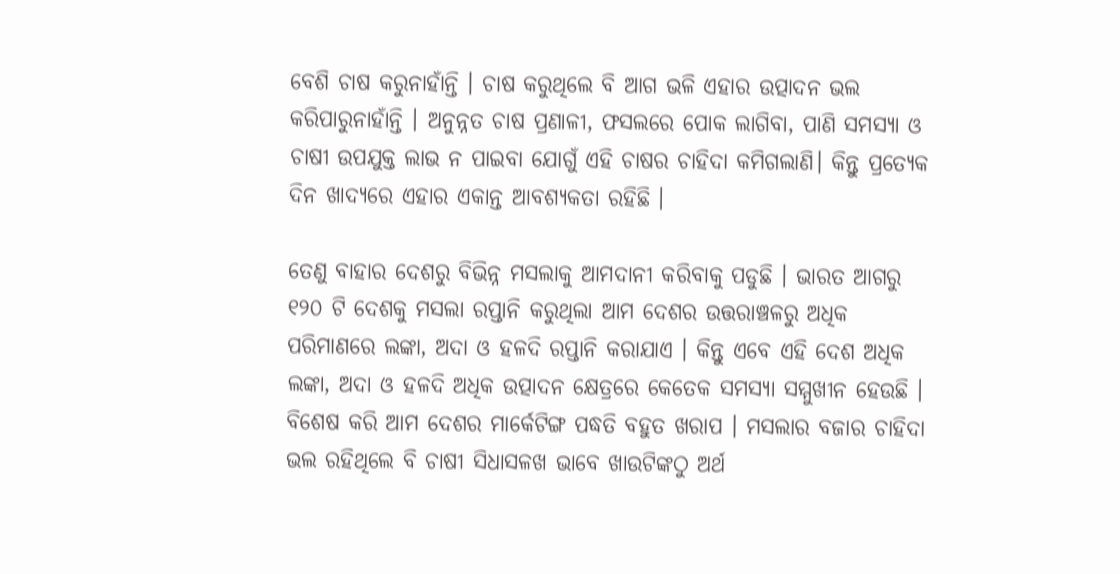ବେଶି ଚାଷ କରୁନାହାଁନ୍ତି । ଚାଷ କରୁଥିଲେ ବି ଆଗ ଭଳି ଏହାର ଉତ୍ପାଦନ ଭଲ କରିପାରୁନାହାଁନ୍ତି । ଅନୁନ୍ନତ ଚାଷ ପ୍ରଣାଳୀ, ଫସଲରେ ପୋକ ଲାଗିବା, ପାଣି ସମସ୍ୟା ଓ ଚାଷୀ ଉପଯୁକ୍ତ ଲାଭ ନ ପାଇବା ଯୋଗୁଁ ଏହି ଚାଷର ଚାହିଦା କମିଗଲାଣି। କିନ୍ତୁ ପ୍ରତ୍ୟେକ ଦିନ ଖାଦ୍ୟରେ ଏହାର ଏକାନ୍ତ ଆବଶ୍ୟକତା ରହିଛି ।

ତେଣୁ ବାହାର ଦେଶରୁ ବିଭିନ୍ନ ମସଲାକୁ ଆମଦାନୀ କରିବାକୁ ପଡୁଛି । ଭାରତ ଆଗରୁ ୧୨୦ ଟି ଦେଶକୁ ମସଲା ରପ୍ତାନି କରୁଥିଲା ଆମ ଦେଶର ଉତ୍ତରାଞ୍ଚଳରୁ ଅଧିକ ପରିମାଣରେ ଲଙ୍କା, ଅଦା ଓ ହଳଦି ରପ୍ତାନି କରାଯାଏ । କିନ୍ତୁ ଏବେ ଏହି ଦେଶ ଅଧିକ ଲଙ୍କା, ଅଦା ଓ ହଳଦି ଅଧିକ ଉତ୍ପାଦନ କ୍ଷେତ୍ରରେ କେତେକ ସମସ୍ୟା ସମ୍ମୁଖୀନ ହେଉଛି । ବିଶେଷ କରି ଆମ ଦେଶର ମାର୍କେଟିଙ୍ଗ ପଦ୍ଧତି ବହୁତ ଖରାପ । ମସଲାର ବଜାର ଚାହିଦା ଭଲ ରହିଥିଲେ ବି ଚାଷୀ ସିଧାସଳଖ ଭାବେ ଖାଉଟିଙ୍କଠୁ ଅର୍ଥ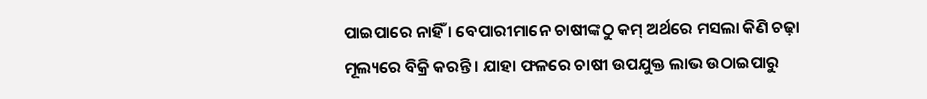ପାଇପାରେ ନାହିଁ । ବେପାରୀମାନେ ଚାଷୀଙ୍କଠୁ କମ୍ ଅର୍ଥରେ ମସଲା କିଣି ଚଢ଼ା ମୂଲ୍ୟରେ ବିକ୍ରି କରନ୍ତି । ଯାହା ଫଳରେ ଚାଷୀ ଉପଯୁକ୍ତ ଲାଭ ଉଠାଇପାରୁ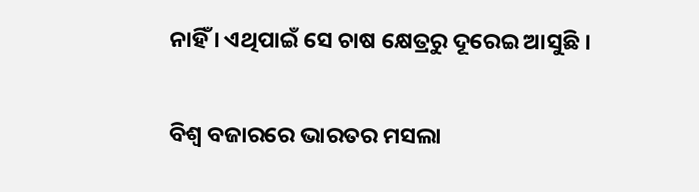ନାହିଁ । ଏଥିପାଇଁ ସେ ଚାଷ କ୍ଷେତ୍ରରୁ ଦୂରେଇ ଆସୁଛି ।

ବିଶ୍ଵ ବଜାରରେ ଭାରତର ମସଲା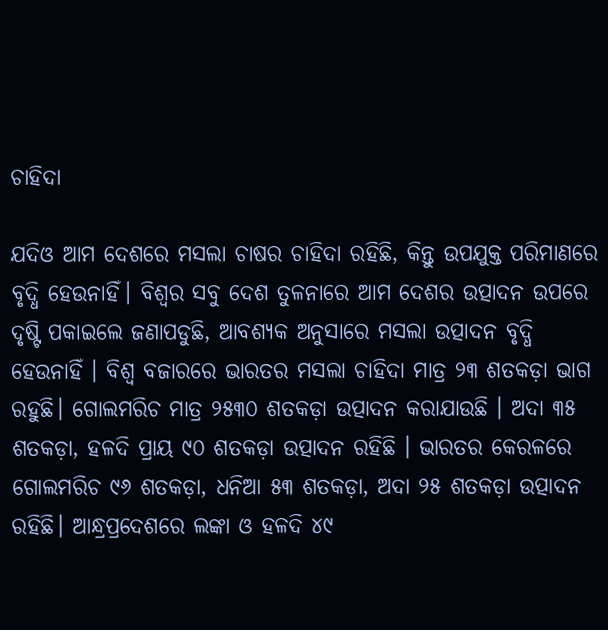ଚାହିଦା

ଯଦିଓ ଆମ ଦେଶରେ ମସଲା ଚାଷର ଚାହିଦା ରହିଛି, କିନ୍ତୁ ଉପଯୁକ୍ତ ପରିମାଣରେ ବୃଦ୍ଧି ହେଉନାହିଁ। ବିଶ୍ଵର ସବୁ ଦେଶ ତୁଳନାରେ ଆମ ଦେଶର ଉତ୍ପାଦନ ଉପରେ ଦୃଷ୍ଟି ପକାଇଲେ ଜଣାପଡୁଛି, ଆବଶ୍ୟକ ଅନୁସାରେ ମସଲା ଉତ୍ପାଦନ ବୃଦ୍ଧି ହେଉନାହିଁ । ବିଶ୍ଵ ବଜାରରେ ଭାରତର ମସଲା ଚାହିଦା ମାତ୍ର ୨୩ ଶତକଡ଼ା ଭାଗ ରହୁଛି। ଗୋଲମରିଚ ମାତ୍ର ୨୫୩୦ ଶତକଡ଼ା ଉତ୍ପାଦନ କରାଯାଉଛି । ଅଦା ୩୫ ଶତକଡ଼ା, ହଳଦି ପ୍ରାୟ ୯୦ ଶତକଡ଼ା ଉତ୍ପାଦନ ରହିଛି । ଭାରତର କେରଳରେ ଗୋଲମରିଚ ୯୬ ଶତକଡ଼ା, ଧନିଆ ୫୩ ଶତକଡ଼ା, ଅଦା ୨୫ ଶତକଡ଼ା ଉତ୍ପାଦନ ରହିଛି। ଆନ୍ଧ୍ରପ୍ରଦେଶରେ ଲଙ୍କା ଓ ହଳଦି ୪୯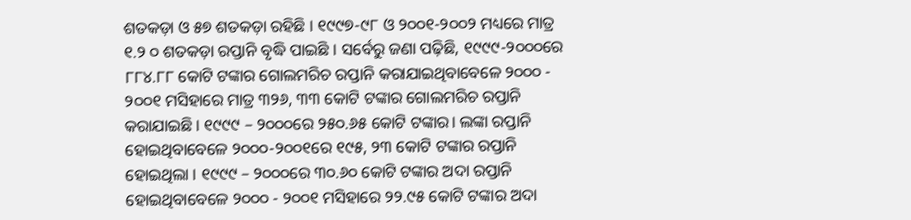ଶତକଡ଼ା ଓ ୫୭ ଶତକଡ଼ା ରହିଛି । ୧୯୯୭-୯୮ ଓ ୨୦୦୧-୨୦୦୨ ମଧ୍ୟରେ ମାତ୍ର ୧.୨ ୦ ଶତକଡ଼ା ରପ୍ତାନି ବୃଦ୍ଧି ପାଇଛି । ସର୍ବେରୁ ଜଣା ପଢ଼ିଛି, ୧୯୯୯-୨୦୦୦ରେ ୮୮୪.୮୮ କୋଟି ଟଙ୍କାର ଗୋଲମରିଚ ରପ୍ତାନି କରାଯାଇଥିବାବେଳେ ୨୦୦୦ - ୨୦୦୧ ମସିହାରେ ମାତ୍ର ୩୨୬, ୩୩ କୋଟି ଟଙ୍କାର ଗୋଲମରିଚ ରପ୍ତାନି କରାଯାଇଛି । ୧୯୯୯ – ୨୦୦୦ରେ ୨୫୦.୬୫ କୋଟି ଟଙ୍କାର। ଲଙ୍କା ରପ୍ତାନି ହୋଇଥିବାବେଳେ ୨୦୦୦-୨୦୦୧ରେ ୧୯୫, ୨୩ କୋଟି ଟଙ୍କାର ରପ୍ତାନି ହୋଇଥିଲା । ୧୯୯୯ – ୨୦୦୦ରେ ୩୦.୬୦ କୋଟି ଟଙ୍କାର ଅଦା ରପ୍ତାନି ହୋଇଥିବାବେଳେ ୨୦୦୦ - ୨୦୦୧ ମସିହାରେ ୨୨.୯୫ କୋଟି ଟଙ୍କାର ଅଦା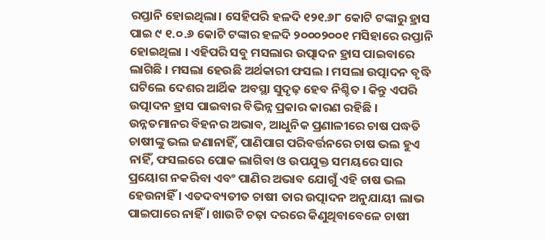ରପ୍ତାନି ହୋଇଥିଲା। ସେହିପରି ହଳଦି ୧୨୧.୬୮ କୋଟି ଟଙ୍କାରୁ ହ୍ରାସ ପାଇ ୯ ୧.୦.୬ କୋଟି ଟଙ୍କାର ହଳଦି ୨୦୦୦୨୦୦୧ ମସିହାରେ ରପ୍ତାନି ହୋଇଥିଲା । ଏହିପରି ସବୁ ମସଲାର ଉତ୍ପାଦନ ହ୍ରାସ ପାଇବାରେ ଲାଗିଛି । ମସଲା ହେଉଛି ଅର୍ଥକାରୀ ଫସଲ । ମସଲା ଉତ୍ପାଦନ ବୃଦ୍ଧି ଘଟିଲେ ଦେଶର ଆର୍ଥିକ ଅବସ୍ଥା ସୁଦୃଢ଼ ହେବ ନିଶ୍ଚିତ । କିନ୍ତୁ ଏପରି ଉତ୍ପାଦନ ହ୍ରାସ ପାଇବାର ବିଭିନ୍ନ ପ୍ରକାର କାରଣ ରହିଛି ।  ଉନ୍ନତମାନର ବିହନର ଅଭାବ, ଆଧୁନିକ ପ୍ରଣାଳୀରେ ଚାଷ ପଦ୍ଧତି ଚାଷୀଙ୍କୁ ଭଲ ଜଣାନାହିଁ, ପାଣିପାଗ ପରିବର୍ତ୍ତନରେ ଚାଷ ଭଲ ହୁଏ ନାହିଁ, ଫସଲରେ ପୋକ ଲାଗିବା ଓ ଉପଯୁକ୍ତ ସମୟରେ ସାର ପ୍ରୟୋଗ ନକରିବା ଏବଂ ପାଣିର ଅଭାବ ଯୋଗୁଁ ଏହି ଚାଷ ଭଲ ହେଉନାହିଁ । ଏତଦବ୍ୟତୀତ ଚାଷୀ ତାର ଉତ୍ପାଦନ ଅନୁଯାୟୀ ଲାଭ ପାଇପାରେ ନାହିଁ । ଖାଉଟି ଚଢ଼ା ଦରରେ କିଣୁଥିବାବେଳେ ଚାଷୀ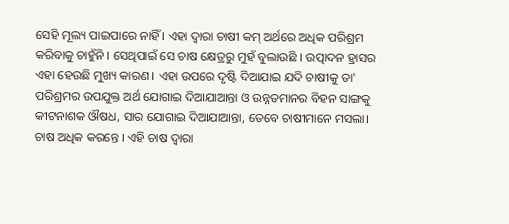ସେହି ମୂଲ୍ୟ ପାଇପାରେ ନାହିଁ । ଏହା ଦ୍ଵାରା ଚାଷୀ କମ୍ ଅର୍ଥରେ ଅଧିକ ପରିଶ୍ରମ କରିବାକୁ ଚାହୁଁନି । ସେଥିପାଇଁ ସେ ଚାଷ କ୍ଷେତ୍ରରୁ ମୁହଁ ବୁଲାଉଛି । ଉତ୍ପାଦନ ହ୍ରାସର ଏହା ହେଉଛି ମୁଖ୍ୟ କାରଣ । ଏହା ଉପରେ ଦୃଷ୍ଟି ଦିଆଯାଇ ଯଦି ଚାଷୀକୁ ତା' ପରିଶ୍ରମର ଉପଯୁକ୍ତ ଅର୍ଥ ଯୋଗାଇ ଦିଆଯାଆନ୍ତା ଓ ଉନ୍ନତମାନର ବିହନ ସାଙ୍ଗକୁ କୀଟନାଶକ ଔଷଧ, ସାର ଯୋଗାଇ ଦିଆଯାଆନ୍ତା, ତେବେ ଚାଷୀମାନେ ମସଲା। ଚାଷ ଅଧିକ କରନ୍ତେ । ଏହି ଚାଷ ଦ୍ଵାରା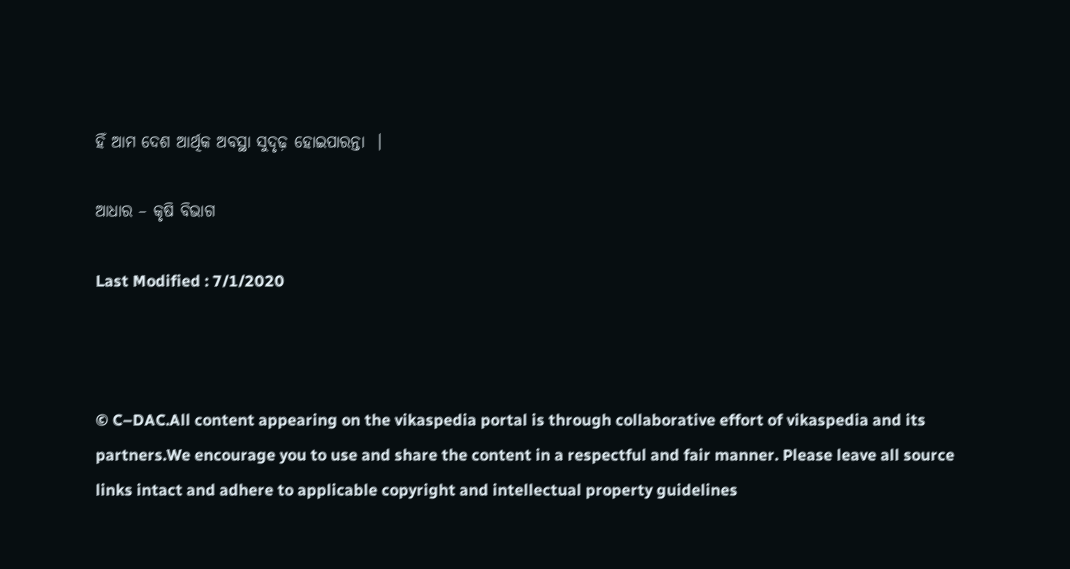ହିଁ ଆମ ଦେଶ ଆର୍ଥିକ ଅବସ୍ଥା ସୁଦୃଢ଼ ହୋଇପାରନ୍ତା  ।

ଆଧାର – କୃଷି ବିଭାଗ

Last Modified : 7/1/2020



© C–DAC.All content appearing on the vikaspedia portal is through collaborative effort of vikaspedia and its partners.We encourage you to use and share the content in a respectful and fair manner. Please leave all source links intact and adhere to applicable copyright and intellectual property guidelines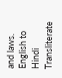and laws.
English to Hindi Transliterate